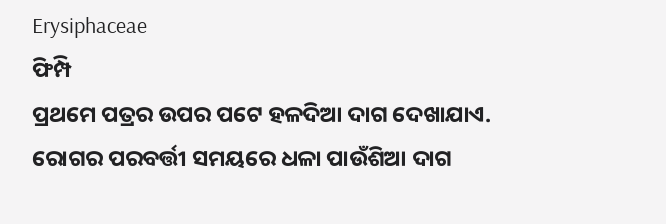Erysiphaceae
ଫିମ୍ପି
ପ୍ରଥମେ ପତ୍ରର ଉପର ପଟେ ହଳଦିଆ ଦାଗ ଦେଖାଯାଏ. ରୋଗର ପରବର୍ତ୍ତୀ ସମୟରେ ଧଳା ପାଉଁଶିଆ ଦାଗ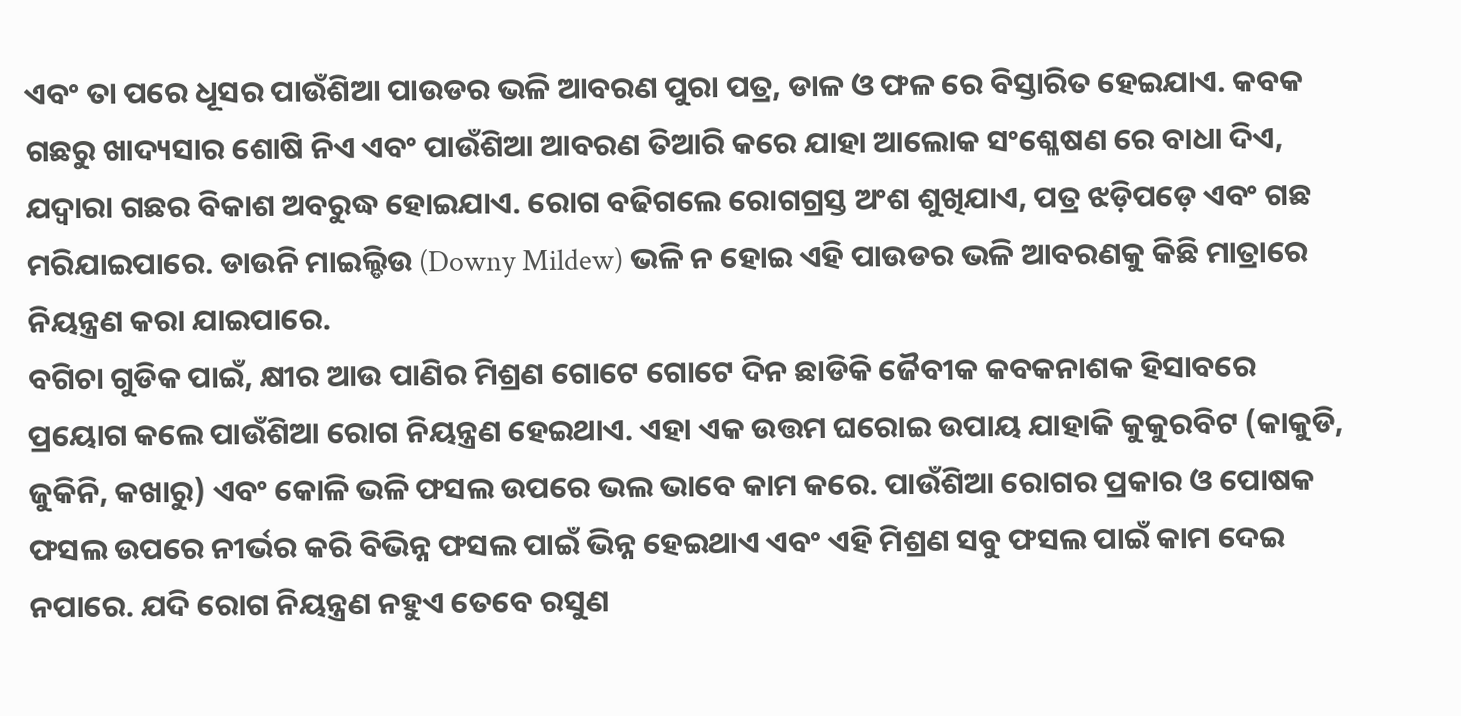ଏବଂ ତା ପରେ ଧୂସର ପାଉଁଶିଆ ପାଉଡର ଭଳି ଆବରଣ ପୁରା ପତ୍ର, ଡାଳ ଓ ଫଳ ରେ ବିସ୍ତାରିତ ହେଇଯାଏ. କବକ ଗଛରୁ ଖାଦ୍ୟସାର ଶୋଷି ନିଏ ଏବଂ ପାଉଁଶିଆ ଆବରଣ ତିଆରି କରେ ଯାହା ଆଲୋକ ସଂଶ୍ଳେଷଣ ରେ ବାଧା ଦିଏ, ଯଦ୍ୱାରା ଗଛର ବିକାଶ ଅବରୁଦ୍ଧ ହୋଇଯାଏ. ରୋଗ ବଢିଗଲେ ରୋଗଗ୍ରସ୍ତ ଅଂଶ ଶୁଖିଯାଏ, ପତ୍ର ଝଡ଼ିପଡ଼େ ଏବଂ ଗଛ ମରିଯାଇପାରେ. ଡାଉନି ମାଇଲ୍ଡିଉ (Downy Mildew) ଭଳି ନ ହୋଇ ଏହି ପାଉଡର ଭଳି ଆବରଣକୁ କିଛି ମାତ୍ରାରେ ନିୟନ୍ତ୍ରଣ କରା ଯାଇପାରେ.
ବଗିଚା ଗୁଡିକ ପାଇଁ, କ୍ଷୀର ଆଉ ପାଣିର ମିଶ୍ରଣ ଗୋଟେ ଗୋଟେ ଦିନ ଛାଡିକି ଜୈବୀକ କବକନାଶକ ହିସାବରେ ପ୍ରୟୋଗ କଲେ ପାଉଁଶିଆ ରୋଗ ନିୟନ୍ତ୍ରଣ ହେଇଥାଏ. ଏହା ଏକ ଉତ୍ତମ ଘରୋଇ ଉପାୟ ଯାହାକି କୁକୁରବିଟ (କାକୁଡି, ଜୁକିନି, କଖାରୁ) ଏବଂ କୋଳି ଭଳି ଫସଲ ଉପରେ ଭଲ ଭାବେ କାମ କରେ. ପାଉଁଶିଆ ରୋଗର ପ୍ରକାର ଓ ପୋଷକ ଫସଲ ଉପରେ ନୀର୍ଭର କରି ବିଭିନ୍ନ ଫସଲ ପାଇଁ ଭିନ୍ନ ହେଇଥାଏ ଏବଂ ଏହି ମିଶ୍ରଣ ସବୁ ଫସଲ ପାଇଁ କାମ ଦେଇ ନପାରେ. ଯଦି ରୋଗ ନିୟନ୍ତ୍ରଣ ନହୁଏ ତେବେ ରସୁଣ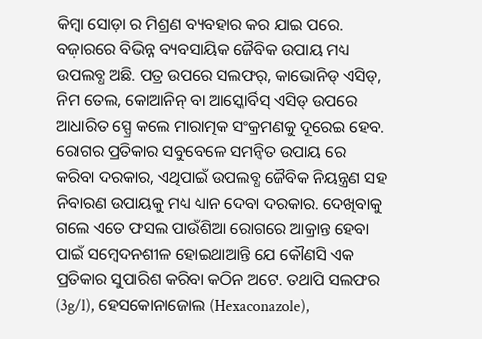କିମ୍ବା ସୋଡ଼ା ର ମିଶ୍ରଣ ବ୍ୟବହାର କର ଯାଇ ପରେ. ବଜ଼ାରରେ ବିଭିନ୍ନ ବ୍ୟବସାୟିକ ଜୈବିକ ଉପାୟ ମଧ୍ୟ ଉପଲବ୍ଧ ଅଛି. ପତ୍ର ଉପରେ ସଲଫର୍, କାଭୋନିଡ୍ ଏସିଡ୍, ନିମ ତେଲ, କୋଆନିନ୍ ବା ଆସ୍କୋର୍ବିସ୍ ଏସିଡ୍ ଉପରେ ଆଧାରିତ ସ୍ପ୍ରେ କଲେ ମାରାତ୍ମକ ସଂକ୍ରମଣକୁ ଦୂରେଇ ହେବ.
ରୋଗର ପ୍ରତିକାର ସବୁବେଳେ ସମନ୍ବିତ ଉପାୟ ରେ କରିବା ଦରକାର, ଏଥିପାଇଁ ଉପଲବ୍ଧ ଜୈବିକ ନିୟନ୍ତ୍ରଣ ସହ ନିବାରଣ ଉପାୟକୁ ମଧ୍ୟ ଧ୍ୟାନ ଦେବା ଦରକାର. ଦେଖିବାକୁ ଗଲେ ଏତେ ଫସଲ ପାଉଁଶିଆ ରୋଗରେ ଆକ୍ରାନ୍ତ ହେବା ପାଇଁ ସମ୍ବେଦନଶୀଳ ହୋଇଥାଆନ୍ତି ଯେ କୌଣସି ଏକ ପ୍ରତିକାର ସୁପାରିଶ କରିବା କଠିନ ଅଟେ. ତଥାପି ସଲଫର (3g/l), ହେସକୋନାଜୋଲ (Hexaconazole),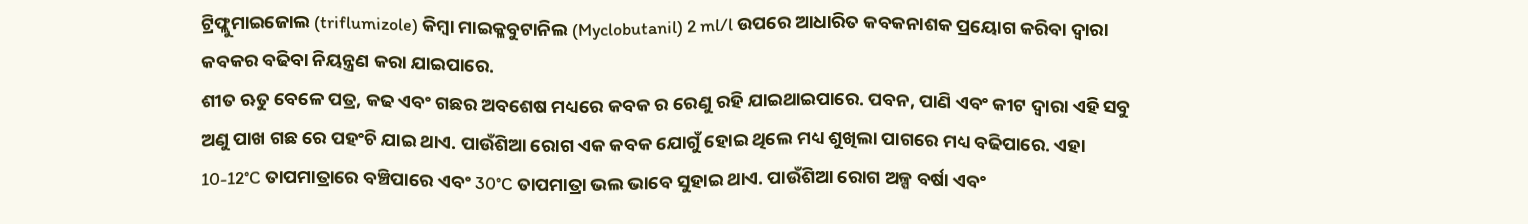ଟ୍ରିଫ୍ଲୁମାଇଜୋଲ (triflumizole) କିମ୍ବା ମାଇକ୍ଳବୁଟାନିଲ (Myclobutanil) 2 ml/l ଉପରେ ଆଧାରିତ କବକନାଶକ ପ୍ରୟୋଗ କରିବା ଦ୍ୱାରା କବକର ବଢିବା ନିୟନ୍ତ୍ରଣ କରା ଯାଇପାରେ.
ଶୀତ ଋତୁ ବେଳେ ପତ୍ର, କଢ ଏବଂ ଗଛର ଅବଶେଷ ମଧ୍ୟରେ କବକ ର ରେଣୁ ରହି ଯାଇଥାଇପାରେ. ପବନ, ପାଣି ଏବଂ କୀଟ ଦ୍ୱାରା ଏହି ସବୁ ଅଣୁ ପାଖ ଗଛ ରେ ପହଂଚି ଯାଇ ଥାଏ. ପାଉଁଶିଆ ରୋଗ ଏକ କବକ ଯୋଗୁଁ ହୋଇ ଥିଲେ ମଧ୍ୟ ଶୁଖିଲା ପାଗରେ ମଧ୍ୟ ବଢିପାରେ. ଏହା 10-12°C ତାପମାତ୍ରାରେ ବଞ୍ଚିପାରେ ଏବଂ 30°C ତାପମାତ୍ରା ଭଲ ଭାବେ ସୁହାଇ ଥାଏ. ପାଉଁଶିଆ ରୋଗ ଅଳ୍ପ ବର୍ଷା ଏବଂ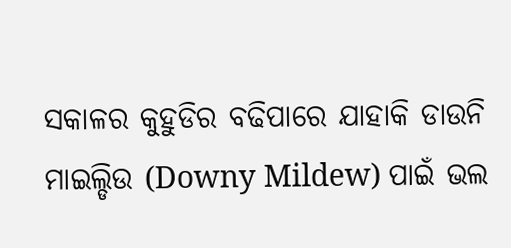ସକାଳର କୁହୁଡିର ବଢିପାରେ ଯାହାକି ଡାଉନି ମାଇଲ୍ଡିଉ (Downy Mildew) ପାଇଁ ଭଲ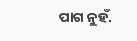ପାଗ ନୁହଁ.